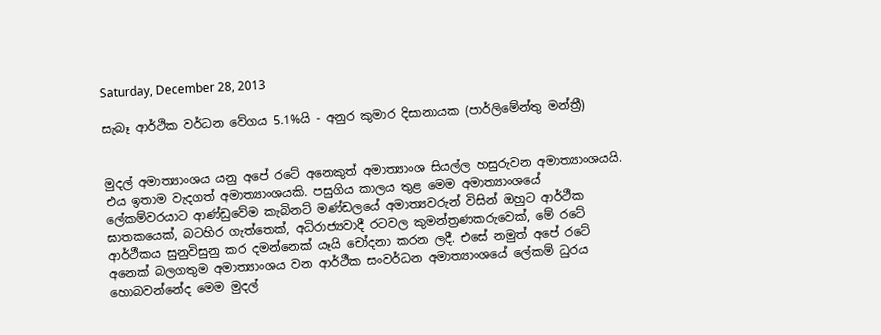Saturday, December 28, 2013

සැබෑ ආර්ථික වර්ධන වේගය 5.1%යි - අනුර කුමාර දිසානායක (පාර්ලිමේන්තු මන්ත්‍රී)


මුදල් අමාත්‍යාංශය යනු අපේ රටේ අනෙකුත් අමාත්‍යාංශ සියල්ල හසුරුවන අමාත්‍යාංශයයි. එය ඉතාම වැදගත් අමාත්‍යාංශයකි. පසුගිය කාලය තුළ මෙම අමාත්‍යාංශයේ ලේකම්වරයාට ආණ්‌ඩුවේම කැබිනට්‌ මණ්‌ඩලයේ අමාත්‍යවරුන් විසින් ඔහුට ආර්ථීක ඝාතකයෙක්‌, බටහිර ගැත්තෙක්‌, අධිරාජ්‍යවාදී රටවල කුමන්ත්‍රණකරුවෙක්‌, මේ රටේ ආර්ථීකය සුනුවිසුනු කර දමන්නෙක්‌ යෑයි චෝදනා කරන ලදී. එසේ නමුත් අපේ රටේ අනෙක්‌ බලගතුම අමාත්‍යාංශය වන ආර්ථීක සංවර්ධන අමාත්‍යාංශයේ ලේකම් ධුරය හොබවන්නේද මෙම මුදල්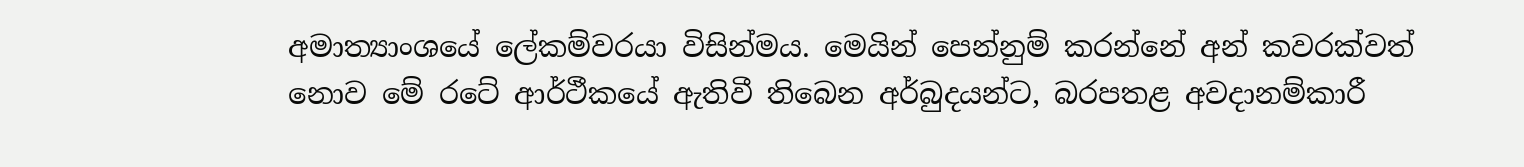අමාත්‍යාංශයේ ලේකම්වරයා විසින්මය. මෙයින් පෙන්නුම් කරන්නේ අන් කවරක්‌වත් නොව මේ රටේ ආර්ථීකයේ ඇතිවී තිබෙන අර්බුදයන්ට, බරපතළ අවදානම්කාරී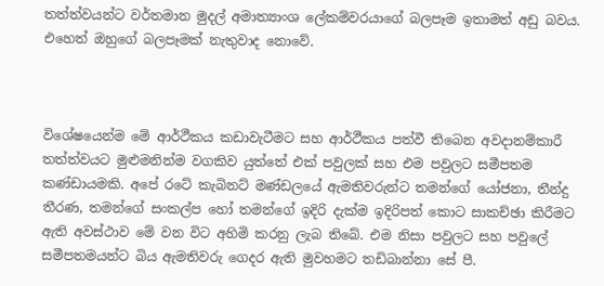තත්ත්වයන්ට වර්තමාන මුදල් අමාත්‍යාංශ ලේකම්වරයාගේ බලපෑම ඉතාමත් අඩු බවය. එහෙත් ඔහුගේ බලපෑමක්‌ නැතුවාද නොවේ.



විශේෂයෙන්ම මේ ආර්ථීකය කඩාවැටීමට සහ ආර්ථීකය පත්වී තිබෙන අවදානම්කාරී තත්ත්වයට මුළුමනින්ම වගකිව යුත්තේ එක්‌ පවුලක්‌ සහ එම පවුලට සමීපතම කණ්‌ඩායමකි. අපේ රටේ කැබිනට්‌ මණ්‌ඩලයේ ඇමතිවරුන්ට තමන්ගේ යෝජනා, තීන්දු තීරණ, තමන්ගේ සංකල්ප හෝ තමන්ගේ ඉදිරි දැක්‌ම ඉදිරිපත් කොට සාකච්ඡා කිරීමට ඇති අවස්‌ථාව මේ වන විට අහිමි කරනු ලැබ තිබේ. එම නිසා පවුලට සහ පවුලේ සමීපතමයන්ට බිය ඇමතිවරු ගෙදර ඇති මුවහමට තඩිබාන්නා සේ පී.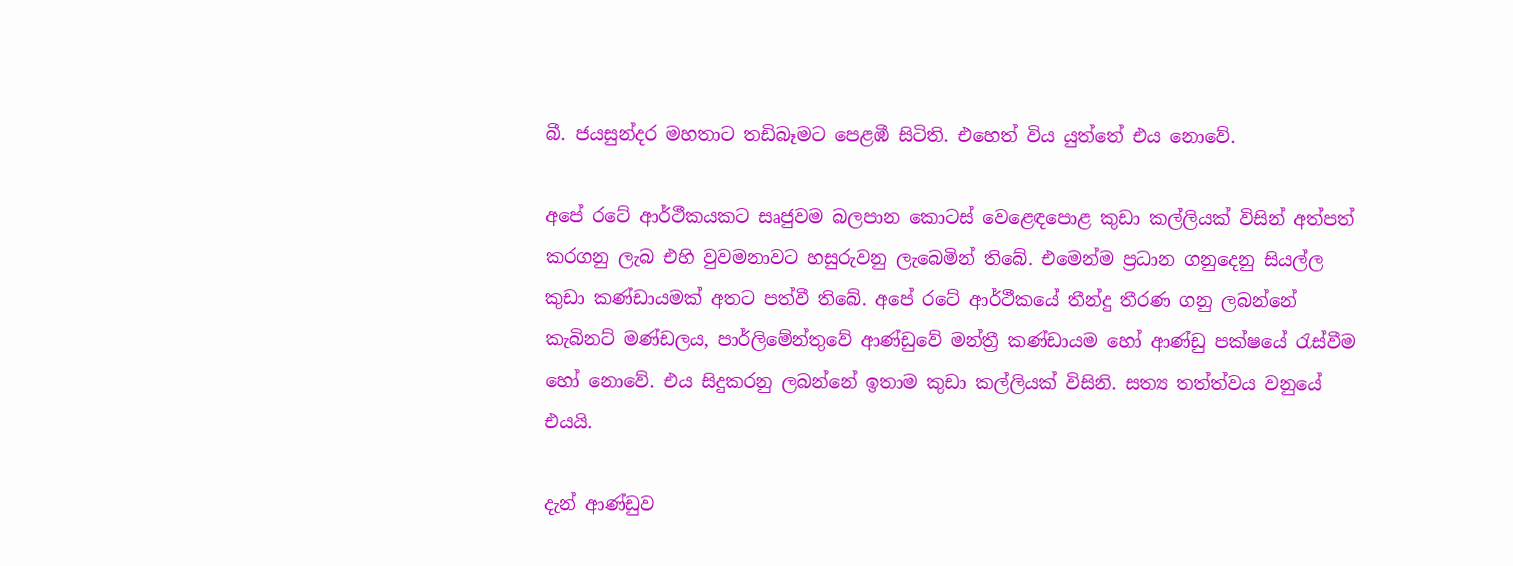බී. ජයසුන්දර මහතාට තඩිබෑමට පෙළඹී සිටිති. එහෙත් විය යුත්තේ එය නොවේ.

අපේ රටේ ආර්ථීකයකට සෘජුවම බලපාන කොටස්‌ වෙළෙඳපොළ කුඩා කල්ලියක්‌ විසින් අත්පත් කරගනු ලැබ එහි වුවමනාවට හසුරුවනු ලැබෙමින් තිබේ. එමෙන්ම ප්‍රධාන ගනුදෙනු සියල්ල කුඩා කණ්‌ඩායමක්‌ අතට පත්වී තිබේ. අපේ රටේ ආර්ථීකයේ තීන්දු තීරණ ගනු ලබන්නේ කැබිනට්‌ මණ්‌ඩලය, පාර්ලිමේන්තුවේ ආණ්‌ඩුවේ මන්ත්‍රී කණ්‌ඩායම හෝ ආණ්‌ඩු පක්‌ෂයේ රැස්‌වීම හෝ නොවේ. එය සිදුකරනු ලබන්නේ ඉතාම කුඩා කල්ලියක්‌ විසිනි. සත්‍ය තත්ත්වය වනුයේ එයයි.

දැන් ආණ්‌ඩුව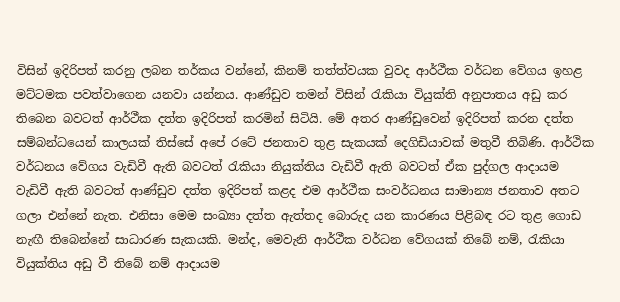විසින් ඉදිරිපත් කරනු ලබන තර්කය වන්නේ, කිනම් තත්ත්වයක වුවද ආර්ථීක වර්ධන වේගය ඉහළ මට්‌ටමක පවත්වාගෙන යනවා යන්නය. ආණ්‌ඩුව තමන් විසින් රැකියා වියුක්‌ති අනුපාතය අඩු කර තිබෙන බවටත් ආර්ථීක දත්ත ඉදිරිපත් කරමින් සිටියි. මේ අතර ආණ්‌ඩුවෙන් ඉදිරිපත් කරන දත්ත සම්බන්ධයෙන් කාලයක්‌ තිස්‌සේ අපේ රටේ ජනතාව තුළ සැකයක්‌ දෙගිඩියාවක්‌ මතුවී තිබිණි. ආර්ථික වර්ධනය වේගය වැඩිවී ඇති බවටත් රැකියා නියුක්‌තිය වැඩිවී ඇති බවටත් ඒක පුද්ගල ආදායම වැඩිවී ඇති බවටත් ආණ්‌ඩුව දත්ත ඉදිරිපත් කළද එම ආර්ථීක සංවර්ධනය සාමාන්‍ය ජනතාව අතට ගලා එන්නේ නැත. එනිසා මෙම සංඛ්‍යා දත්ත ඇත්තද බොරුද යන කාරණය පිළිබඳ රට තුළ ගොඩ නැඟී තිබෙන්නේ සාධාරණ සැකයකි. මන්ද, මෙවැනි ආර්ථීක වර්ධන වේගයක්‌ තිබේ නම්, රැකියා වියුක්‌තිය අඩු වී තිබේ නම් ආදායම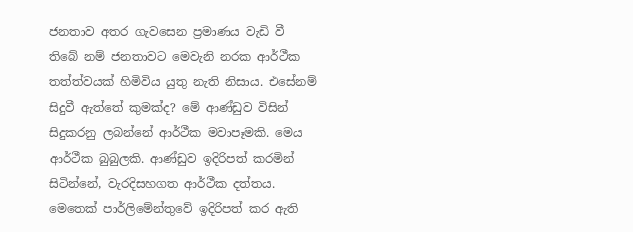ජනතාව අතර ගැවසෙන ප්‍රමාණය වැඩි වී තිබේ නම් ජනතාවට මෙවැනි නරක ආර්ථීක තත්ත්වයක්‌ හිමිවිය යුතු නැති නිසාය. එසේනම් සිදුවී ඇත්තේ කුමක්‌ද? මේ ආණ්‌ඩුව විසින් සිදුකරනු ලබන්නේ ආර්ථීක මවාපෑමකි. මෙය ආර්ථීක බුබුලකි. ආණ්‌ඩුව ඉදිරිපත් කරමින් සිටින්නේ, වැරදිසහගත ආර්ථීක දත්තය. මෙතෙක්‌ පාර්ලිමේන්තුවේ ඉදිරිපත් කර ඇති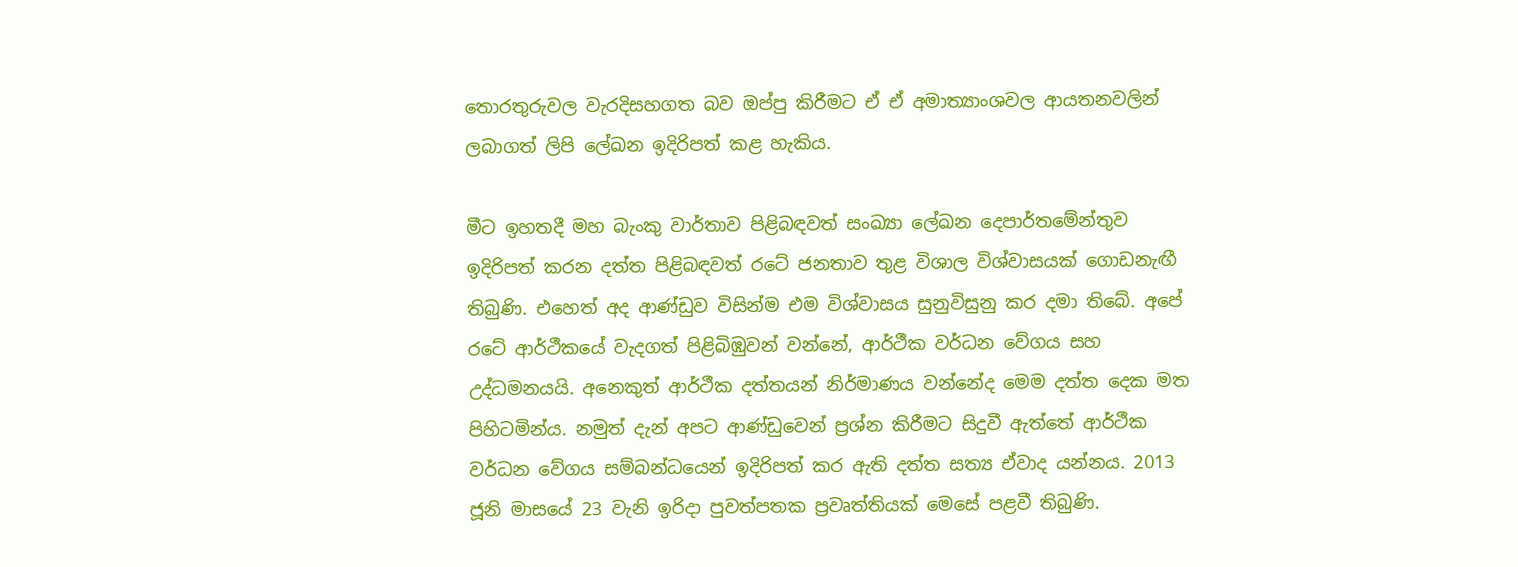තොරතුරුවල වැරදිසහගත බව ඔප්පු කිරීමට ඒ ඒ අමාත්‍යාංශවල ආයතනවලින් ලබාගත් ලිපි ලේඛන ඉදිරිපත් කළ හැකිය.

මීට ඉහතදී මහ බැංකු වාර්තාව පිළිබඳවත් සංඛ්‍යා ලේඛන දෙපාර්තමේන්තුව ඉදිරිපත් කරන දත්ත පිළිබඳවත් රටේ ජනතාව තුළ විශාල විශ්වාසයක්‌ ගොඩනැඟී තිබුණි. එහෙත් අද ආණ්‌ඩුව විසින්ම එම විශ්වාසය සුනුවිසුනු කර දමා තිබේ. අපේ රටේ ආර්ථීකයේ වැදගත් පිළිබිඹුවන් වන්නේ, ආර්ථීක වර්ධන වේගය සහ උද්ධමනයයි. අනෙකුත් ආර්ථීක දත්තයන් නිර්මාණය වන්නේද මෙම දත්ත දෙක මත පිහිටමින්ය. නමුත් දැන් අපට ආණ්‌ඩුවෙන් ප්‍රශ්න කිරීමට සිදුවී ඇත්තේ ආර්ථීක වර්ධන වේගය සම්බන්ධයෙන් ඉදිරිපත් කර ඇති දත්ත සත්‍ය ඒවාද යන්නය. 2013 ජූනි මාසයේ 23 වැනි ඉරිදා පුවත්පතක ප්‍රවෘත්තියක්‌ මෙසේ පළවී තිබුණි.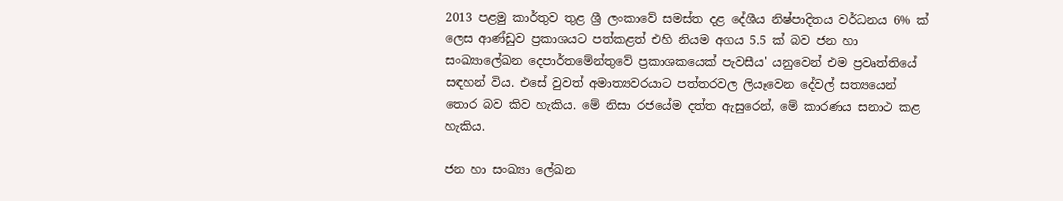2013 පළමු කාර්තුව තුළ ශ්‍රී ලංකාවේ සමස්‌ත දළ දේශීය නිෂ්පාදිතය වර්ධනය 6% ක්‌ ලෙස ආණ්‌ඩුව ප්‍රකාශයට පත්කළත් එහි නියම අගය 5.5 ක්‌ බව ජන හා සංඛ්‍යාලේඛන දෙපාර්තමේන්තුවේ ප්‍රකාශකයෙක්‌ පැවසීය' යනුවෙන් එම ප්‍රවෘත්තියේ සඳහන් විය. එසේ වුවත් අමාත්‍යවරයාට පත්තරවල ලියෑවෙන දේවල් සත්‍යයෙන් තොර බව කිව හැකිය. මේ නිසා රජයේම දත්ත ඇසුරෙන්, මේ කාරණය සනාථ කළ හැකිය.

ජන හා සංඛ්‍යා ලේඛන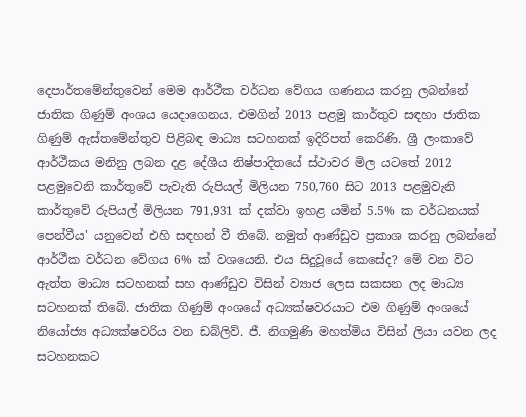දෙපාර්තමේන්තුවෙන් මෙම ආර්ථීක වර්ධන වේගය ගණනය කරනු ලබන්නේ ජාතික ගිණුම් අංශය යෙදාගෙනය. එමගින් 2013 පළමු කාර්තුව සඳහා ජාතික ගිණුම් ඇස්‌තමේන්තුව පිළිබඳ මාධ්‍ය සටහනක්‌ ඉදිරිපත් කෙරිණි. ශ්‍රී ලංකාවේ ආර්ථීකය මනිනු ලබන දළ දේශීය නිෂ්පාදිතයේ ස්‌ථාවර මිල යටතේ 2012 පළමුවෙනි කාර්තුවේ පැවැති රුපියල් මිලියන 750,760 සිට 2013 පළමුවැනි කාර්තුවේ රුපියල් මිලියන 791,931 ක්‌ දක්‌වා ඉහළ යමින් 5.5% ක වර්ධනයක්‌ පෙන්වීය' යනුවෙන් එහි සඳහන් වී තිබේ. නමුත් ආණ්‌ඩුව ප්‍රකාශ කරනු ලබන්නේ ආර්ථීක වර්ධන වේගය 6% ක්‌ වශයෙනි. එය සිදුවූයේ කෙසේද? මේ වන විට ඇත්ත මාධ්‍ය සටහනක්‌ සහ ආණ්‌ඩුව විසින් ව්‍යාජ ලෙස සකසන ලද මාධ්‍ය සටහනක්‌ තිබේ. ජාතික ගිණුම් අංශයේ අධ්‍යක්‌ෂවරයාට එම ගිණුම් අංශයේ නියෝජ්‍ය අධ්‍යක්‌ෂවරිය වන ඩබ්ලිව්. ජී. නිගමුණි මහත්මිය විසින් ලියා යවන ලද සටහනකට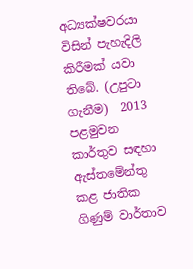අධ්‍යක්‌ෂවරයා විසින් පැහැදිලි කිරීමක්‌ යවා තිබේ. (උපුටා ගැනීම)  2013 පළමුවන කාර්තුව සඳහා ඇස්‌තමේන්තු කළ ජාතික ගිණුම් වාර්තාව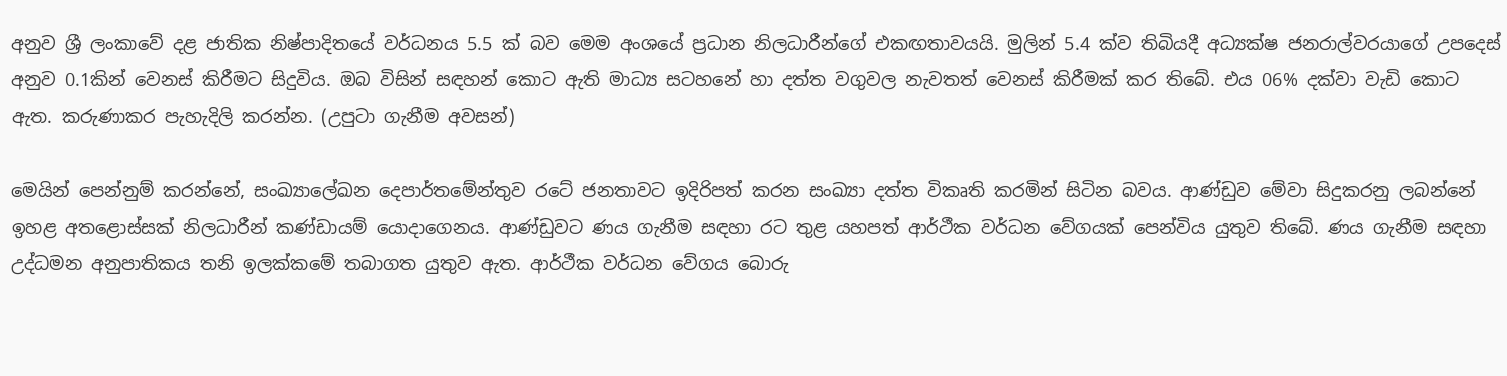අනුව ශ්‍රී ලංකාවේ දළ ජාතික නිෂ්පාදිතයේ වර්ධනය 5.5 ක්‌ බව මෙම අංශයේ ප්‍රධාන නිලධාරීන්ගේ එකඟතාවයයි. මුලින් 5.4 ක්‌ව තිබියදී අධ්‍යක්‌ෂ ජනරාල්වරයාගේ උපදෙස්‌ අනුව 0.1කින් වෙනස්‌ කිරීමට සිදුවිය. ඔබ විසින් සඳහන් කොට ඇති මාධ්‍ය සටහනේ හා දත්ත වගුවල නැවතත් වෙනස්‌ කිරීමක්‌ කර තිබේ. එය 06% දක්‌වා වැඩි කොට ඇත. කරුණාකර පැහැදිලි කරන්න. (උපුටා ගැනීම අවසන්)

මෙයින් පෙන්නුම් කරන්නේ, සංඛ්‍යාලේඛන දෙපාර්තමේන්තුව රටේ ජනතාවට ඉදිරිපත් කරන සංඛ්‍යා දත්ත විකෘති කරමින් සිටින බවය. ආණ්‌ඩුව මේවා සිදුකරනු ලබන්නේ ඉහළ අතළොස්‌සක්‌ නිලධාරීන් කණ්‌ඩායම් යොදාගෙනය. ආණ්‌ඩුවට ණය ගැනීම සඳහා රට තුළ යහපත් ආර්ථීක වර්ධන වේගයක්‌ පෙන්විය යුතුව තිබේ. ණය ගැනීම සඳහා උද්ධමන අනුපාතිකය තනි ඉලක්‌කමේ තබාගත යුතුව ඇත. ආර්ථීක වර්ධන වේගය බොරු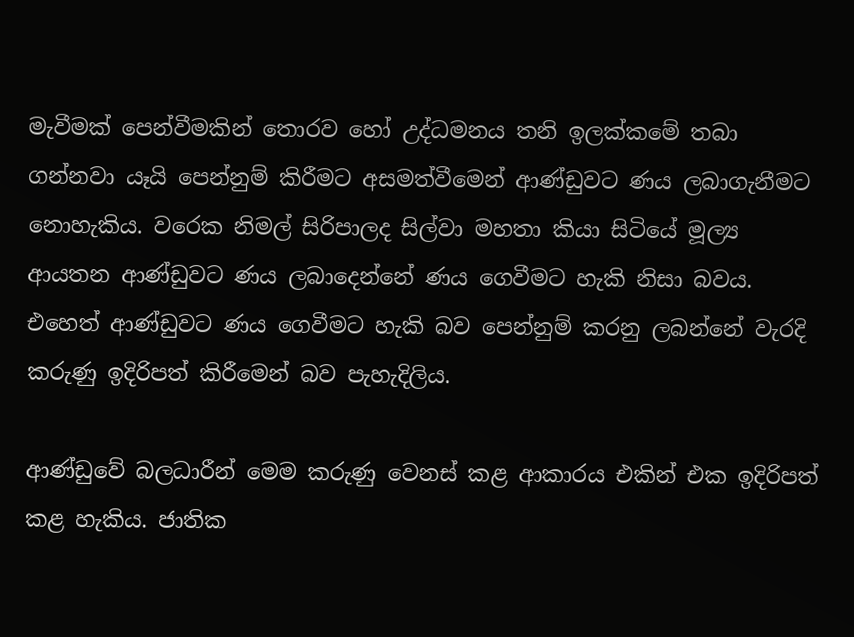මැවීමක්‌ පෙන්වීමකින් තොරව හෝ උද්ධමනය තනි ඉලක්‌කමේ තබා ගන්නවා යෑයි පෙන්නුම් කිරීමට අසමත්වීමෙන් ආණ්‌ඩුවට ණය ලබාගැනීමට නොහැකිය. වරෙක නිමල් සිරිපාලද සිල්වා මහතා කියා සිටියේ මූල්‍ය ආයතන ආණ්‌ඩුවට ණය ලබාදෙන්නේ ණය ගෙවීමට හැකි නිසා බවය. එහෙත් ආණ්‌ඩුවට ණය ගෙවීමට හැකි බව පෙන්නුම් කරනු ලබන්නේ වැරදි කරුණු ඉදිරිපත් කිරීමෙන් බව පැහැදිලිය.

ආණ්‌ඩුවේ බලධාරීන් මෙම කරුණු වෙනස්‌ කළ ආකාරය එකින් එක ඉදිරිපත් කළ හැකිය. ජාතික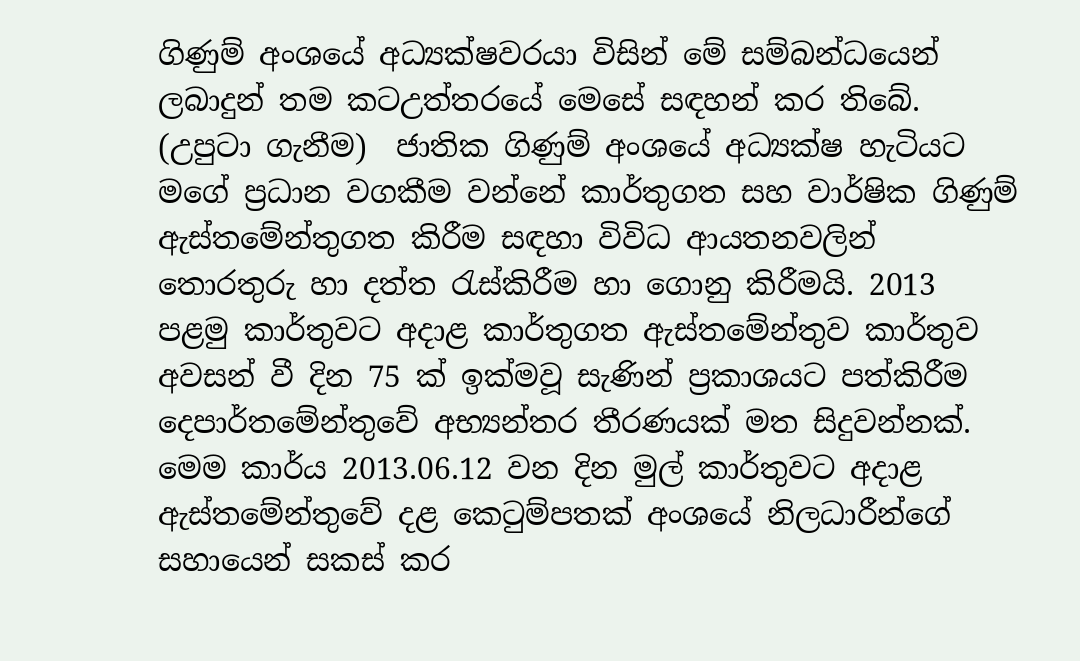ගිණුම් අංශයේ අධ්‍යක්‌ෂවරයා විසින් මේ සම්බන්ධයෙන් ලබාදුන් තම කටඋත්තරයේ මෙසේ සඳහන් කර තිබේ. (උපුටා ගැනීම)  ජාතික ගිණුම් අංශයේ අධ්‍යක්‌ෂ හැටියට මගේ ප්‍රධාන වගකීම වන්නේ කාර්තුගත සහ වාර්ෂික ගිණුම් ඇස්‌තමේන්තුගත කිරීම සඳහා විවිධ ආයතනවලින් තොරතුරු හා දත්ත රැස්‌කිරීම හා ගොනු කිරීමයි. 2013 පළමු කාර්තුවට අදාළ කාර්තුගත ඇස්‌තමේන්තුව කාර්තුව අවසන් වී දින 75 ක්‌ ඉක්‌මවූ සැණින් ප්‍රකාශයට පත්කිරීම දෙපාර්තමේන්තුවේ අභ්‍යන්තර තීරණයක්‌ මත සිදුවන්නක්‌. මෙම කාර්ය 2013.06.12 වන දින මුල් කාර්තුවට අදාළ ඇස්‌තමේන්තුවේ දළ කෙටුම්පතක්‌ අංශයේ නිලධාරීන්ගේ සහායෙන් සකස්‌ කර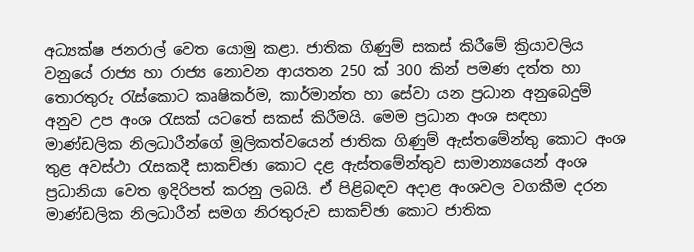අධ්‍යක්‌ෂ ජනරාල් වෙත යොමු කළා. ජාතික ගිණුම් සකස්‌ කිරීමේ ක්‍රියාවලිය වනුයේ රාජ්‍ය හා රාජ්‍ය නොවන ආයතන 250 ක්‌ 300 කින් පමණ දත්ත හා තොරතුරු රැස්‌කොට කෘෂිකර්ම, කාර්මාන්ත හා සේවා යන ප්‍රධාන අනුබෙදුම් අනුව උප අංශ රැසක්‌ යටතේ සකස්‌ කිරීමයි. මෙම ප්‍රධාන අංශ සඳහා මාණ්‌ඩලික නිලධාරීන්ගේ මූලිකත්වයෙන් ජාතික ගිණුම් ඇස්‌තමේන්තු කොට අංශ තුළ අවස්‌ථා රැසකදී සාකච්ඡා කොට දළ ඇස්‌තමේන්තුව සාමාන්‍යයෙන් අංශ ප්‍රධානියා වෙත ඉදිරිපත් කරනු ලබයි. ඒ පිළිබඳව අදාළ අංශවල වගකීම දරන මාණ්‌ඩලික නිලධාරීන් සමග නිරතුරුව සාකච්ඡා කොට ජාතික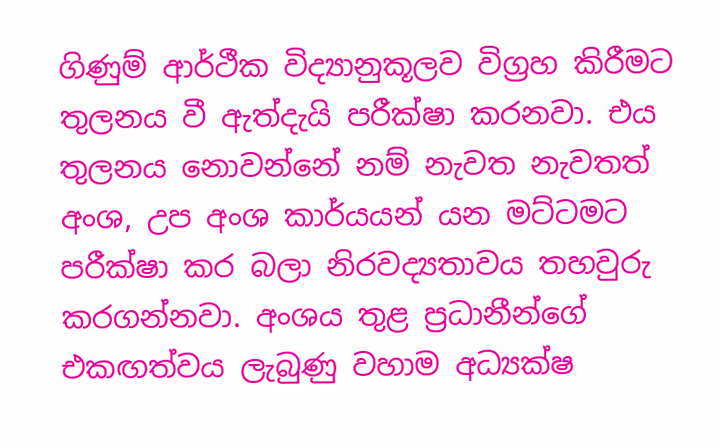ගිණුම් ආර්ථීක විද්‍යානුකූලව විග්‍රහ කිරීමට තුලනය වී ඇත්දැයි පරීක්‌ෂා කරනවා. එය තුලනය නොවන්නේ නම් නැවත නැවතත් අංශ, උප අංශ කාර්යයන් යන මට්‌ටමට පරීක්‌ෂා කර බලා නිරවද්‍යතාවය තහවුරු කරගන්නවා. අංශය තුළ ප්‍රධානීන්ගේ එකඟත්වය ලැබුණු වහාම අධ්‍යක්‌ෂ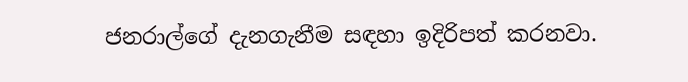ජනරාල්ගේ දැනගැනීම සඳහා ඉදිරිපත් කරනවා.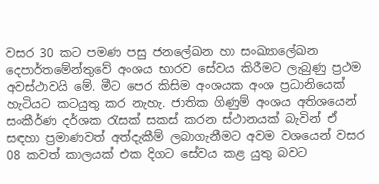වසර 30 කට පමණ පසු ජනලේඛන හා සංඛ්‍යාලේඛන දෙපාර්තමේන්තුවේ අංශය භාරව සේවය කිරීමට ලැබුණු ප්‍රථම අවස්‌ථාවයි මේ. මීට පෙර කිසිම අංශයක අංශ ප්‍රධානියෙක්‌ හැටියට කටයුතු කර නැහැ. ජාතික ගිණුම් අංශය අතිශයෙන් සංකීර්ණ දර්ශක රැසක්‌ සකස්‌ කරන ස්‌ථානයක්‌ බැවින් ඒ සඳහා ප්‍රමාණවත් අත්දැකීම් ලබාගැනීමට අවම වශයෙන් වසර 08 කවත් කාලයක්‌ එක දිගට සේවය කළ යුතු බවට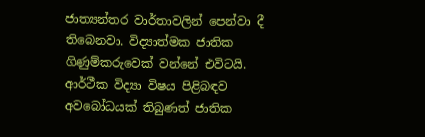ජාත්‍යන්තර වාර්තාවලින් පෙන්වා දී තිබෙනවා. විද්‍යාත්මක ජාතික ගිණුම්කරුවෙක්‌ වන්නේ එවිටයි. ආර්ථීක විද්‍යා විෂය පිළිබඳව අවබෝධයක්‌ තිබුණත් ජාතික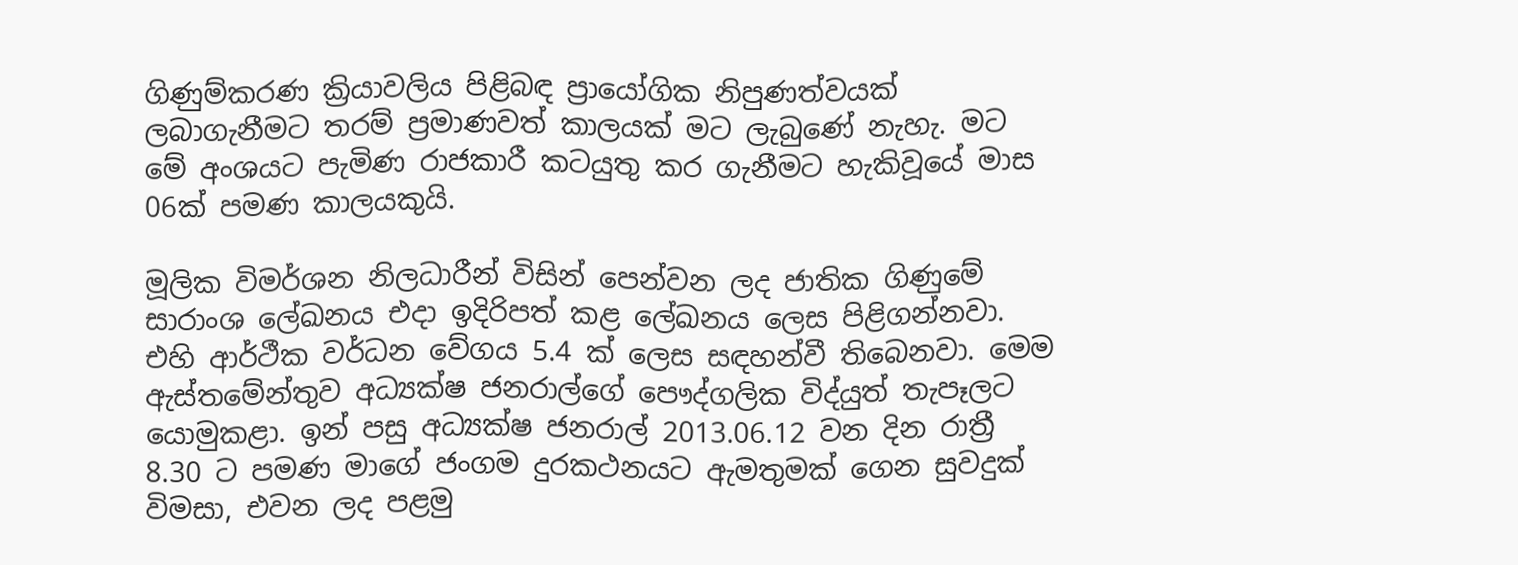ගිණුම්කරණ ක්‍රියාවලිය පිළිබඳ ප්‍රායෝගික නිපුණත්වයක්‌ ලබාගැනීමට තරම් ප්‍රමාණවත් කාලයක්‌ මට ලැබුණේ නැහැ. මට මේ අංශයට පැමිණ රාජකාරී කටයුතු කර ගැනීමට හැකිවූයේ මාස 06ක්‌ පමණ කාලයකුයි.

මූලික විමර්ශන නිලධාරීන් විසින් පෙන්වන ලද ජාතික ගිණුමේ සාරාංශ ලේඛනය එදා ඉදිරිපත් කළ ලේඛනය ලෙස පිළිගන්නවා. එහි ආර්ථීක වර්ධන වේගය 5.4 ක්‌ ලෙස සඳහන්වී තිබෙනවා. මෙම ඇස්‌තමේන්තුව අධ්‍යක්‌ෂ ජනරාල්ගේ පෞද්ගලික විද්යුත් තැපෑලට යොමුකළා. ඉන් පසු අධ්‍යක්‌ෂ ජනරාල් 2013.06.12 වන දින රාත්‍රී 8.30 ට පමණ මාගේ ජංගම දුරකථනයට ඇමතුමක්‌ ගෙන සුවදුක්‌ විමසා, එවන ලද පළමු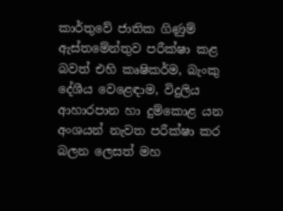කාර්තුවේ ජාතික ගිණුම් ඇස්‌තමේන්තුව පරීක්‌ෂා කළ බවත් එහි කෘෂිකර්ම, බැංකු දේශීය වෙළෙඳාම, විදුලිය ආහාරපාන හා දුම්කොළ යන අංශයන් නැවත පරීක්‌ෂා කර බලන ලෙසත් මහ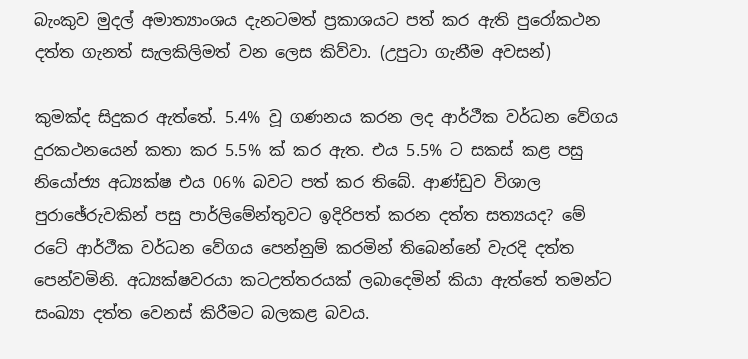බැංකුව මුදල් අමාත්‍යාංශය දැනටමත් ප්‍රකාශයට පත් කර ඇති පුරෝකථන දත්ත ගැනත් සැලකිලිමත් වන ලෙස කිව්වා. (උපුටා ගැනීම අවසන්)

කුමක්‌ද සිදුකර ඇත්තේ. 5.4% වූ ගණනය කරන ලද ආර්ථීක වර්ධන වේගය දුරකථනයෙන් කතා කර 5.5% ක්‌ කර ඇත. එය 5.5% ට සකස්‌ කළ පසු නියෝජ්‍ය අධ්‍යක්‌ෂ එය 06% බවට පත් කර තිබේ. ආණ්‌ඩුව විශාල පුරාඡේරුවකින් පසු පාර්ලිමේන්තුවට ඉදිරිපත් කරන දත්ත සත්‍යයද? මේ රටේ ආර්ථීක වර්ධන වේගය පෙන්නුම් කරමින් තිබෙන්නේ වැරදි දත්ත පෙන්වමිනි. අධ්‍යක්‌ෂවරයා කටඋත්තරයක්‌ ලබාදෙමින් කියා ඇත්තේ තමන්ට සංඛ්‍යා දත්ත වෙනස්‌ කිරීමට බලකළ බවය.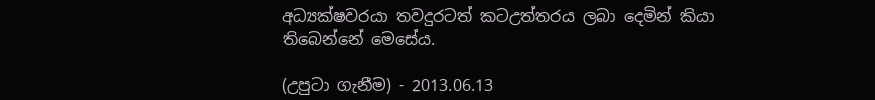අධ්‍යක්‌ෂවරයා තවදුරටත් කටඋත්තරය ලබා දෙමින් කියා තිබෙන්නේ මෙසේය.

(උපුටා ගැනීම) - 2013.06.13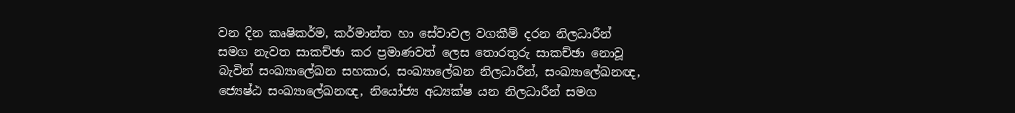වන දින කෘෂිකර්ම, කර්මාන්ත හා සේවාවල වගකීම් දරන නිලධාරීන් සමග නැවත සාකච්ඡා කර ප්‍රමාණවත් ලෙස තොරතුරු සාකච්ඡා නොවූ බැවින් සංඛ්‍යාලේඛන සහකාර, සංඛ්‍යාලේඛන නිලධාරීන්, සංඛ්‍යාලේඛනඥ, ජ්‍යෙෂ්ඨ සංඛ්‍යාලේඛනඥ, නියෝජ්‍ය අධ්‍යක්‌ෂ යන නිලධාරීන් සමග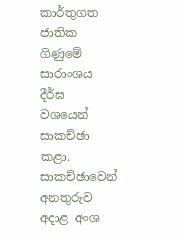කාර්තුගත ජාතික ගිණුමේ සාරාංශය දීර්ඝ වශයෙන් සාකච්ඡා කළා. සාකච්ඡාවෙන් අනතුරුව අදාළ අංශ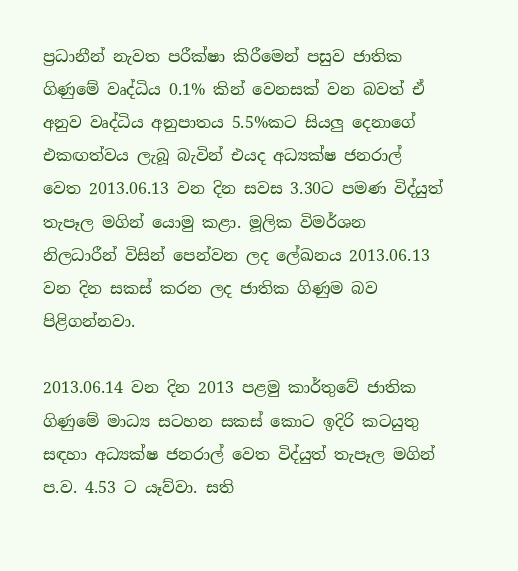ප්‍රධානීන් නැවත පරීක්‌ෂා කිරීමෙන් පසුව ජාතික ගිණුමේ වෘද්ධිය 0.1% කින් වෙනසක්‌ වන බවත් ඒ අනුව වෘද්ධිය අනුපාතය 5.5%කට සියලු දෙනාගේ එකඟත්වය ලැබූ බැවින් එයද අධ්‍යක්‌ෂ ජනරාල් වෙත 2013.06.13 වන දින සවස 3.30ට පමණ විද්යුත් තැපෑල මගින් යොමු කළා. මූලික විමර්ශන නිලධාරීන් විසින් පෙන්වන ලද ලේඛනය 2013.06.13 වන දින සකස්‌ කරන ලද ජාතික ගිණුම බව පිළිගන්නවා.

2013.06.14 වන දින 2013 පළමු කාර්තුවේ ජාතික ගිණුමේ මාධ්‍ය සටහන සකස්‌ කොට ඉදිරි කටයුතු සඳහා අධ්‍යක්‌ෂ ජනරාල් වෙත විද්යුත් තැපෑල මගින් ප.ව. 4.53 ට යෑව්වා. සති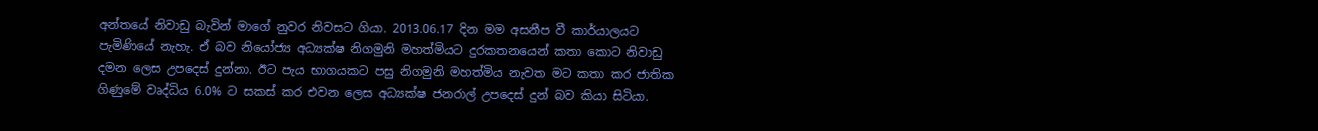අන්තයේ නිවාඩු බැවින් මාගේ නුවර නිවසට ගියා. 2013.06.17 දින මම අසනීප වී කාර්යාලයට පැමිණියේ නැහැ. ඒ බව නියෝජ්‍ය අධ්‍යක්‌ෂ නිගමුනි මහත්මියට දුරකතනයෙන් කතා කොට නිවාඩු දමන ලෙස උපදෙස්‌ දුන්නා. ඊට පැය භාගයකට පසු නිගමුනි මහත්මිය නැවත මට කතා කර ජාතික ගිණුමේ වෘද්ධිය 6.0% ට සකස්‌ කර එවන ලෙස අධ්‍යක්‌ෂ ජනරාල් උපදෙස්‌ දුන් බව කියා සිටියා.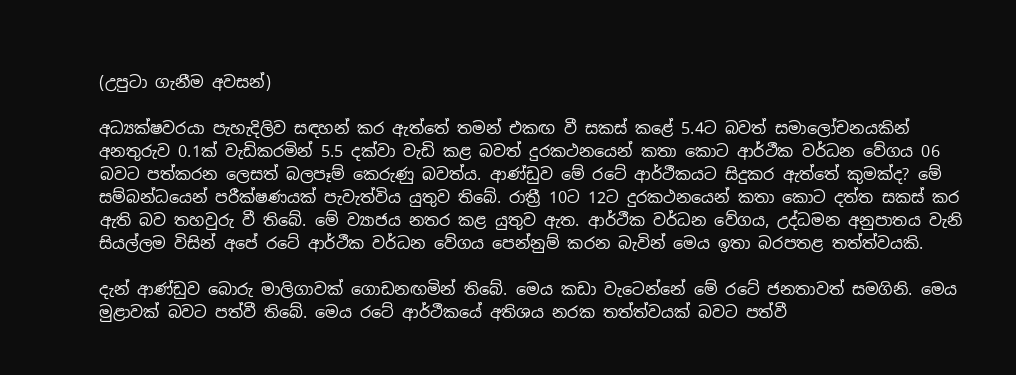(උපුටා ගැනීම අවසන්)

අධ්‍යක්‌ෂවරයා පැහැදිලිව සඳහන් කර ඇත්තේ තමන් එකඟ වී සකස්‌ කළේ 5.4ට බවත් සමාලෝචනයකින් අනතුරුව 0.1ක්‌ වැඩිකරමින් 5.5 දක්‌වා වැඩි කළ බවත් දුරකථනයෙන් කතා කොට ආර්ථීක වර්ධන වේගය 06 බවට පත්කරන ලෙසත් බලපෑම් කෙරුණු බවත්ය. ආණ්‌ඩුව මේ රටේ ආර්ථීකයට සිදුකර ඇත්තේ කුමක්‌ද? මේ සම්බන්ධයෙන් පරීක්‌ෂණයක්‌ පැවැත්විය යුතුව තිබේ. රාත්‍රී 10ට 12ට දුරකථනයෙන් කතා කොට දත්ත සකස්‌ කර ඇති බව තහවුරු වී තිබේ. මේ ව්‍යාජය නතර කළ යුතුව ඇත. ආර්ථීක වර්ධන වේගය, උද්ධමන අනුපාතය වැනි සියල්ලම විසින් අපේ රටේ ආර්ථීක වර්ධන වේගය පෙන්නුම් කරන බැවින් මෙය ඉතා බරපතළ තත්ත්වයකි.

දැන් ආණ්‌ඩුව බොරු මාලිගාවක්‌ ගොඩනඟමින් තිබේ. මෙය කඩා වැටෙන්නේ මේ රටේ ජනතාවත් සමගිනි. මෙය මුළාවක්‌ බවට පත්වී තිබේ. මෙය රටේ ආර්ථීකයේ අතිශය නරක තත්ත්වයක්‌ බවට පත්වී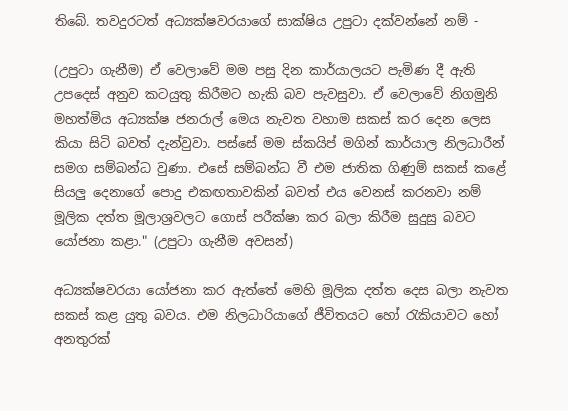තිබේ. තවදුරටත් අධ්‍යක්‌ෂවරයාගේ සාක්‌ෂිය උපුටා දක්‌වන්නේ නම් -

(උපුටා ගැනීම) ඒ වෙලාවේ මම පසු දින කාර්යාලයට පැමිණ දී ඇති උපදෙස්‌ අනුව කටයුතු කිරීමට හැකි බව පැවසුවා. ඒ වෙලාවේ නිගමුනි මහත්මිය අධ්‍යක්‌ෂ ජනරාල් මෙය නැවත වහාම සකස්‌ කර දෙන ලෙස කියා සිටි බවත් දැන්වුවා. පස්‌සේ මම ස්‌කයිප් මගින් කාර්යාල නිලධාරීන් සමග සම්බන්ධ වුණා. එසේ සම්බන්ධ වී එම ජාතික ගිණුම් සකස්‌ කළේ සියලු දෙනාගේ පොදු එකඟතාවකින් බවත් එය වෙනස්‌ කරනවා නම් මූලික දත්ත මූලාශ්‍රවලට ගොස්‌ පරීක්‌ෂා කර බලා කිරීම සුදුසු බවට යෝජනා කළා." (උපුටා ගැනීම අවසන්)

අධ්‍යක්‌ෂවරයා යෝජනා කර ඇත්තේ මෙහි මූලික දත්ත දෙස බලා නැවත සකස්‌ කළ යුතු බවය. එම නිලධාරියාගේ ජීවිතයට හෝ රැකියාවට හෝ අනතුරක්‌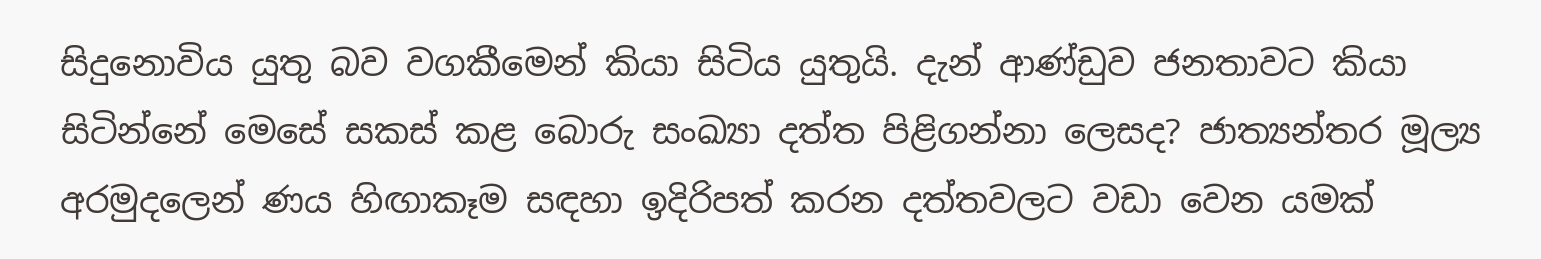සිදුනොවිය යුතු බව වගකීමෙන් කියා සිටිය යුතුයි. දැන් ආණ්‌ඩුව ජනතාවට කියා සිටින්නේ මෙසේ සකස්‌ කළ බොරු සංඛ්‍යා දත්ත පිළිගන්නා ලෙසද? ජාත්‍යන්තර මූල්‍ය අරමුදලෙන් ණය හිඟාකෑම සඳහා ඉදිරිපත් කරන දත්තවලට වඩා වෙන යමක්‌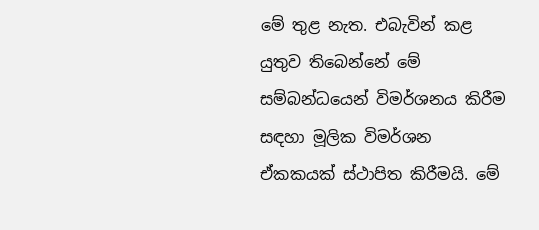මේ තුළ නැත. එබැවින් කළ යුතුව තිබෙන්නේ මේ සම්බන්ධයෙන් විමර්ශනය කිරීම සඳහා මූලික විමර්ශන ඒකකයක්‌ ස්‌ථාපිත කිරීමයි. මේ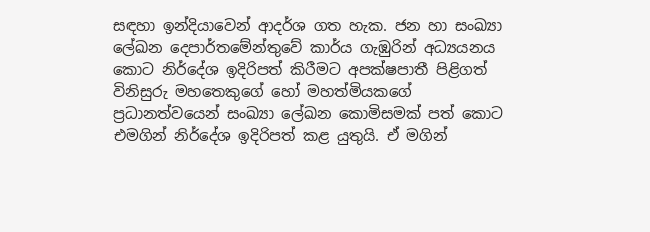සඳහා ඉන්දියාවෙන් ආදර්ශ ගත හැක. ජන හා සංඛ්‍යා ලේඛන දෙපාර්තමේන්තුවේ කාර්ය ගැඹුරින් අධ්‍යයනය කොට නිර්දේශ ඉදිරිපත් කිරීමට අපක්‌ෂපාතී පිළිගත් විනිසුරු මහතෙකුගේ හෝ මහත්මියකගේ ප්‍රධානත්වයෙන් සංඛ්‍යා ලේඛන කොමිසමක්‌ පත් කොට එමගින් නිර්දේශ ඉදිරිපත් කළ යුතුයි. ඒ මගින්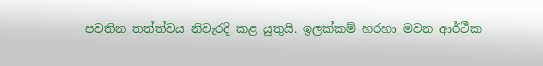පවතින තත්ත්වය නිවැරදි කළ යුතුයි. ඉලක්‌කම් හරහා මවන ආර්ථීක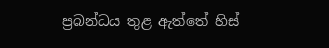ප්‍රබන්ධය තුළ ඇත්තේ හිස්‌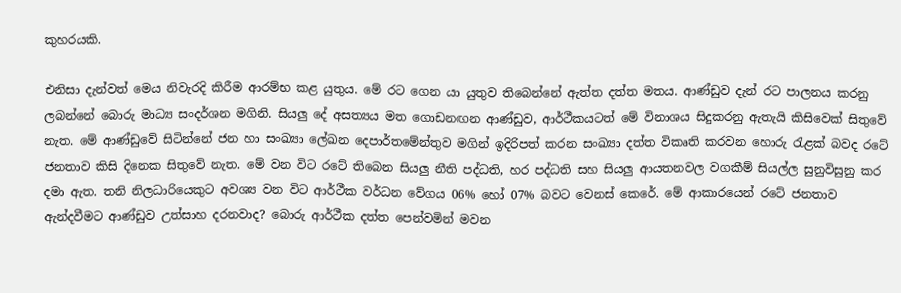කුහරයකි.

එනිසා දැන්වත් මෙය නිවැරදි කිරීම ආරම්භ කළ යුතුය. මේ රට ගෙන යා යුතුව තිබෙන්නේ ඇත්ත දත්ත මතය. ආණ්‌ඩුව දැන් රට පාලනය කරනු ලබන්නේ බොරු මාධ්‍ය සංදර්ශන මගිනි. සියලු දේ අසත්‍යය මත ගොඩනඟන ආණ්‌ඩුව, ආර්ථීකයටත් මේ විනාශය සිදුකරනු ඇතැයි කිසිවෙක්‌ සිතුවේ නැත. මේ ආණ්‌ඩුවේ සිටින්නේ ජන හා සංඛ්‍යා ලේඛන දෙපාර්තමේන්තුව මගින් ඉදිරිපත් කරන සංඛ්‍යා දත්ත විකෘති කරවන හොරු රැළක්‌ බවද රටේ ජනතාව කිසි දිනෙක සිතුවේ නැත. මේ වන විට රටේ තිබෙන සියලු නීති පද්ධති, හර පද්ධති සහ සියලු ආයතනවල වගකීම් සියල්ල සුනුවිසුනු කර දමා ඇත. තනි නිලධාරියෙකුට අවශ්‍ය වන විට ආර්ථීක වර්ධන වේගය 06% හෝ 07% බවට වෙනස්‌ කෙරේ. මේ ආකාරයෙන් රටේ ජනතාව ඇන්දවීමට ආණ්‌ඩුව උත්සාහ දරනවාද? බොරු ආර්ථීක දත්ත පෙන්වමින් මවන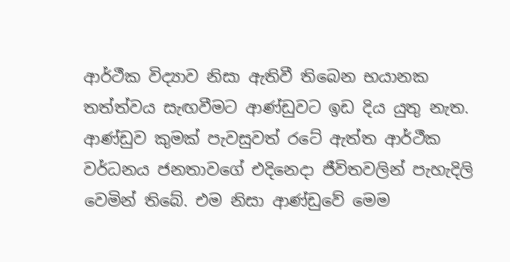ආර්ථීක විද්‍යාව නිසා ඇතිවී තිබෙන භයානක තත්ත්වය සැඟවීමට ආණ්‌ඩුවට ඉඩ දිය යුතු නැත. ආණ්‌ඩුව කුමක්‌ පැවසුවත් රටේ ඇත්ත ආර්ථීක වර්ධනය ජනතාවගේ එදිනෙදා ජීවිතවලින් පැහැදිලි වෙමින් තිබේ. එම නිසා ආණ්‌ඩුවේ මෙම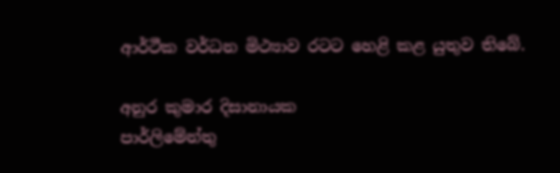ආර්ථීක වර්ධන මිථ්‍යාව රටට හෙළි කළ යුතුව තිබේ.

අනුර කුමාර දිසානායක
පාර්ලිමේන්තු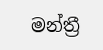මන්ත්‍රී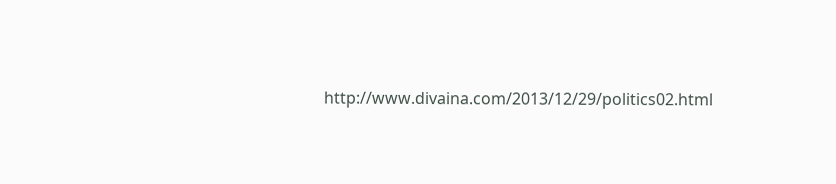http://www.divaina.com/2013/12/29/politics02.html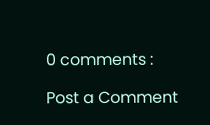0 comments :

Post a Comment